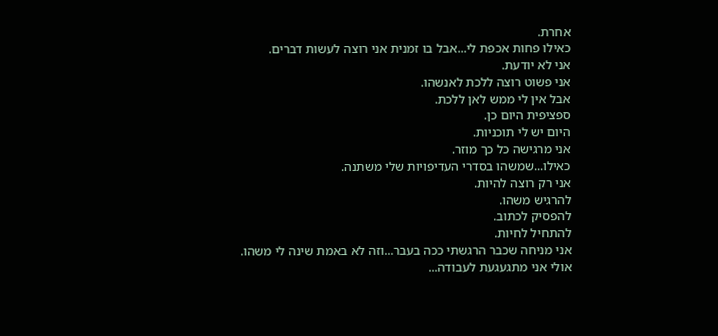אחרת.
כאילו פחות אכפת לי...אבל בו זמנית אני רוצה לעשות דברים.
אני לא יודעת.
אני פשוט רוצה ללכת לאנשהו.
אבל אין לי ממש לאן ללכת.
ספציפית היום כן.
היום יש לי תוכניות.
אני מרגישה כל כך מוזר.
כאילו...שמשהו בסדרי העדיפויות שלי משתנה.
אני רק רוצה להיות.
להרגיש משהו.
להפסיק לכתוב.
להתחיל לחיות.
אני מניחה שכבר הרגשתי ככה בעבר...וזה לא באמת שינה לי משהו.
אולי אני מתגעגעת לעבודה...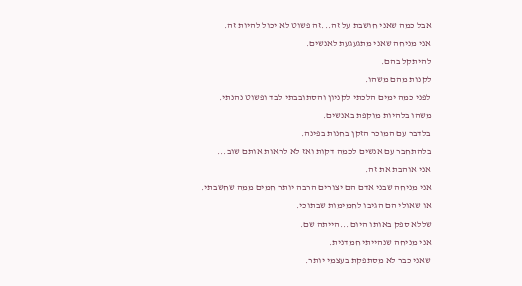אבל כמה שאני חושבת על זה...זה פשוט לא יכול להיות זה.
אני מניחה שאני מתגעגעת לאנשים.
להיתקל בהם.
לקנות מהם משהו.
לפני כמה ימים הלכתי לקניון והסתובבתי לבד ופשוט נהנתי.
משהו בלהיות מוקפת באנשים.
בלדבר עם המוכר הזקן בחנות בפינה.
בלהתחבר עם אנשים לכמה דקות ואז לא לראות אותם שוב...
אני אוהבת את זה.
אני מניחה שבני אדם הם יצורים הרבה יותר חמים ממה שחשבתי.
או שאולי הם הגיבו לחמימות שבתוכי.
שללא ספק באותו היום...הייתה שם.
אני מניחה שנהייתי חמדנית.
שאני כבר לא מסתפקת בעצמי יותר.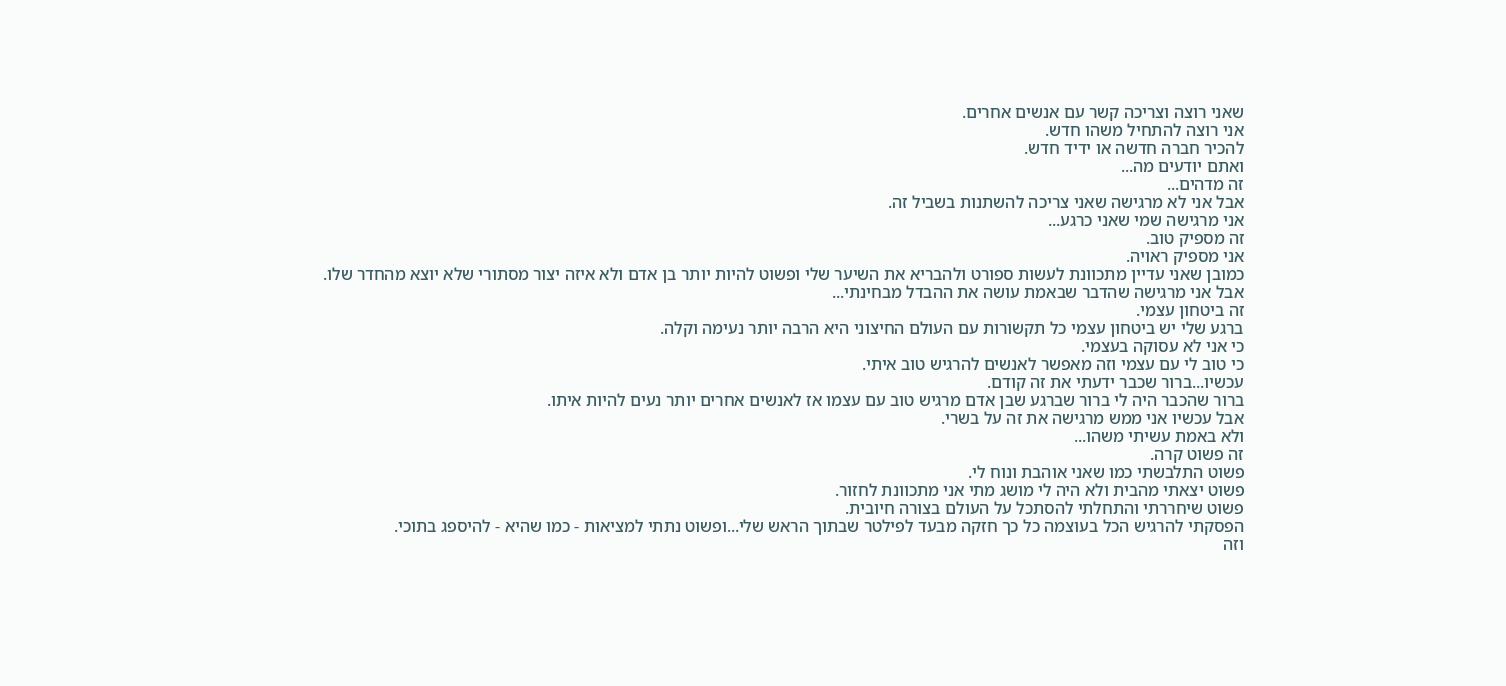שאני רוצה וצריכה קשר עם אנשים אחרים.
אני רוצה להתחיל משהו חדש.
להכיר חברה חדשה או ידיד חדש.
ואתם יודעים מה...
זה מדהים...
אבל אני לא מרגישה שאני צריכה להשתנות בשביל זה.
אני מרגישה שמי שאני כרגע...
זה מספיק טוב.
אני מספיק ראויה.
כמובן שאני עדיין מתכוונת לעשות ספורט ולהבריא את השיער שלי ופשוט להיות יותר בן אדם ולא איזה יצור מסתורי שלא יוצא מהחדר שלו.
אבל אני מרגישה שהדבר שבאמת עושה את ההבדל מבחינתי...
זה ביטחון עצמי.
ברגע שלי יש ביטחון עצמי כל תקשורות עם העולם החיצוני היא הרבה יותר נעימה וקלה.
כי אני לא עסוקה בעצמי.
כי טוב לי עם עצמי וזה מאפשר לאנשים להרגיש טוב איתי.
עכשיו...ברור שכבר ידעתי את זה קודם.
ברור שהכבר היה לי ברור שברגע שבן אדם מרגיש טוב עם עצמו אז לאנשים אחרים יותר נעים להיות איתו.
אבל עכשיו אני ממש מרגישה את זה על בשרי.
ולא באמת עשיתי משהו...
זה פשוט קרה.
פשוט התלבשתי כמו שאני אוהבת ונוח לי.
פשוט יצאתי מהבית ולא היה לי מושג מתי אני מתכוונת לחזור.
פשוט שיחררתי והתחלתי להסתכל על העולם בצורה חיובית.
הפסקתי להרגיש הכל בעוצמה כל כך חזקה מבעד לפילטר שבתוך הראש שלי...ופשוט נתתי למציאות - כמו שהיא - להיספג בתוכי.
וזה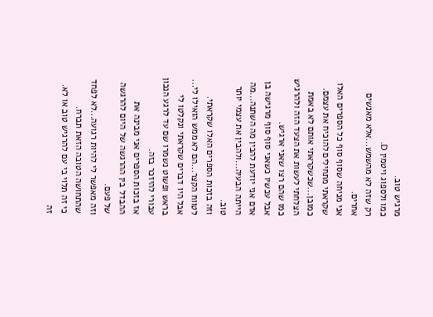מרגיש טוב.
כמו ולספוג ויטמין D.
רק שזה לא מהשמש...אלא מאנשים אחרים.
אני מניחה שסוף סוף כל הספרים האלו שקראתי מתחילים להוכיח את עצמם.
כמובן...שכשקראתי אותם לא באמת הצלחתי לעשות את הצעד הזה ולהרגיש כמו שהם רצו שאני ארגיש.
אבל עכשיו כשאני סוף סוף מרגישה בן אדם אני יודעת להבין מה השתנה...מה הייתה הבעיה...ולהבין את עצמי יותר טוב.
וזה בזכות הספרים האלו שקראתי.
לטווח הקצר...הם לא ממש הואילו לי...
אבל היו דברים שקראתי ונקלטו לי בראש ופשוט נשמרו שם עד לרגע הנכון עבורי להיזכר בזה.
אז בזכות הספרים אני מבינה את ההבדל בין ההרגשה של היום להרגשה של פעם.
וזה מאפשר לי להיות רגועה...לא לפחד שהתחושה הטובה הזאת תברח.
כי זה תלוי בי עם להרגיש טוב או לא.
זה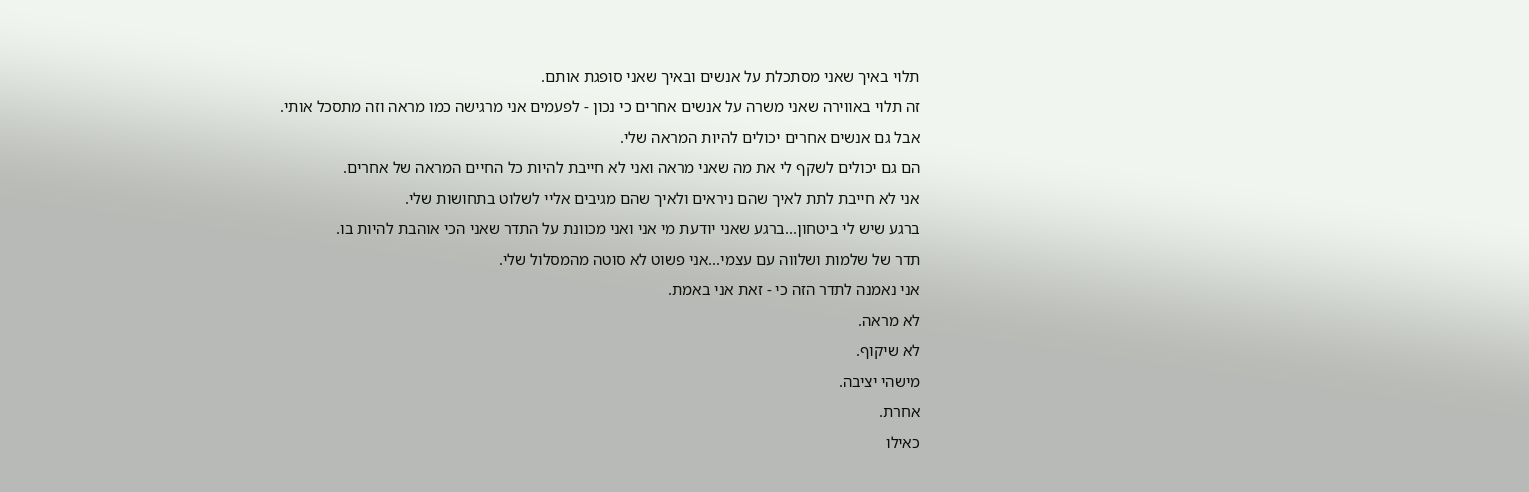תלוי באיך שאני מסתכלת על אנשים ובאיך שאני סופגת אותם.
זה תלוי באווירה שאני משרה על אנשים אחרים כי נכון - לפעמים אני מרגישה כמו מראה וזה מתסכל אותי.
אבל גם אנשים אחרים יכולים להיות המראה שלי.
הם גם יכולים לשקף לי את מה שאני מראה ואני לא חייבת להיות כל החיים המראה של אחרים.
אני לא חייבת לתת לאיך שהם ניראים ולאיך שהם מגיבים אליי לשלוט בתחושות שלי.
ברגע שיש לי ביטחון...ברגע שאני יודעת מי אני ואני מכוונת על התדר שאני הכי אוהבת להיות בו.
תדר של שלמות ושלווה עם עצמי...אני פשוט לא סוטה מהמסלול שלי.
אני נאמנה לתדר הזה כי - זאת אני באמת.
לא מראה.
לא שיקוף.
מישהי יציבה.
אחרת.
כאילו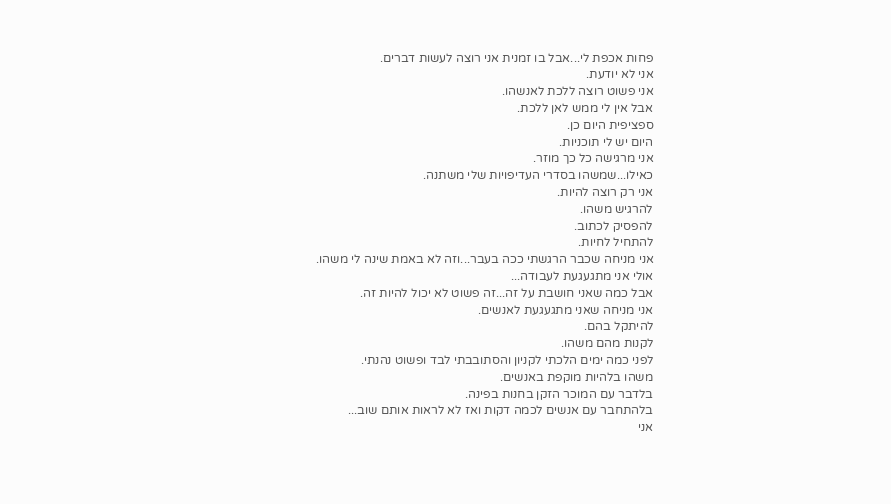פחות אכפת לי...אבל בו זמנית אני רוצה לעשות דברים.
אני לא יודעת.
אני פשוט רוצה ללכת לאנשהו.
אבל אין לי ממש לאן ללכת.
ספציפית היום כן.
היום יש לי תוכניות.
אני מרגישה כל כך מוזר.
כאילו...שמשהו בסדרי העדיפויות שלי משתנה.
אני רק רוצה להיות.
להרגיש משהו.
להפסיק לכתוב.
להתחיל לחיות.
אני מניחה שכבר הרגשתי ככה בעבר...וזה לא באמת שינה לי משהו.
אולי אני מתגעגעת לעבודה...
אבל כמה שאני חושבת על זה...זה פשוט לא יכול להיות זה.
אני מניחה שאני מתגעגעת לאנשים.
להיתקל בהם.
לקנות מהם משהו.
לפני כמה ימים הלכתי לקניון והסתובבתי לבד ופשוט נהנתי.
משהו בלהיות מוקפת באנשים.
בלדבר עם המוכר הזקן בחנות בפינה.
בלהתחבר עם אנשים לכמה דקות ואז לא לראות אותם שוב...
אני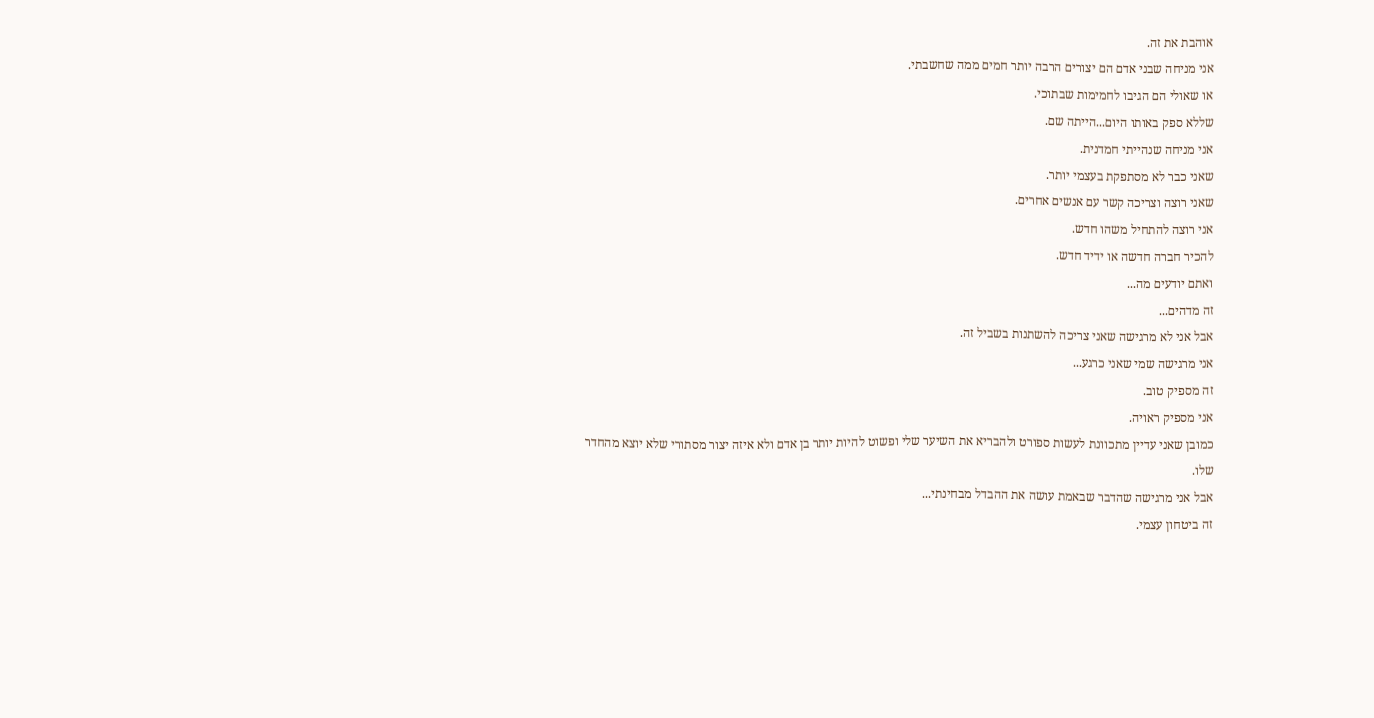אוהבת את זה.
אני מניחה שבני אדם הם יצורים הרבה יותר חמים ממה שחשבתי.
או שאולי הם הגיבו לחמימות שבתוכי.
שללא ספק באותו היום...הייתה שם.
אני מניחה שנהייתי חמדנית.
שאני כבר לא מסתפקת בעצמי יותר.
שאני רוצה וצריכה קשר עם אנשים אחרים.
אני רוצה להתחיל משהו חדש.
להכיר חברה חדשה או ידיד חדש.
ואתם יודעים מה...
זה מדהים...
אבל אני לא מרגישה שאני צריכה להשתנות בשביל זה.
אני מרגישה שמי שאני כרגע...
זה מספיק טוב.
אני מספיק ראויה.
כמובן שאני עדיין מתכוונת לעשות ספורט ולהבריא את השיער שלי ופשוט להיות יותר בן אדם ולא איזה יצור מסתורי שלא יוצא מהחדר שלו.
אבל אני מרגישה שהדבר שבאמת עושה את ההבדל מבחינתי...
זה ביטחון עצמי.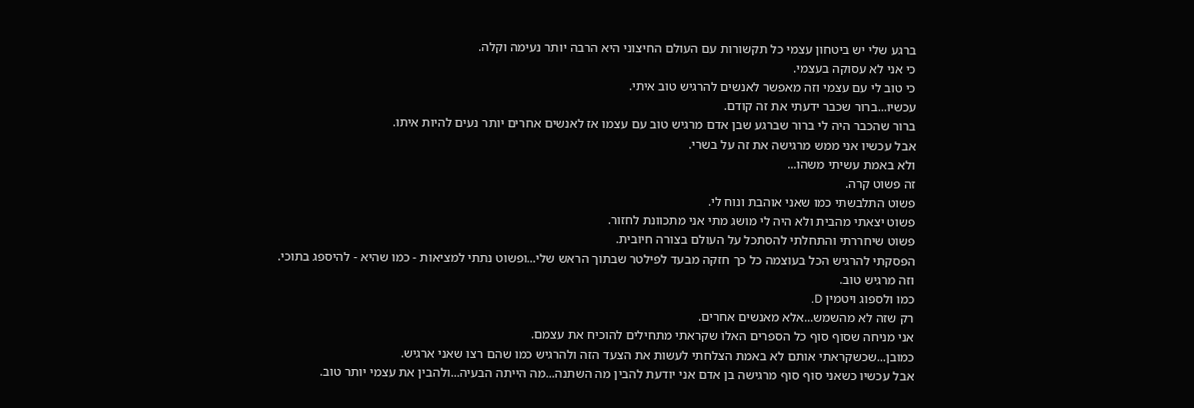ברגע שלי יש ביטחון עצמי כל תקשורות עם העולם החיצוני היא הרבה יותר נעימה וקלה.
כי אני לא עסוקה בעצמי.
כי טוב לי עם עצמי וזה מאפשר לאנשים להרגיש טוב איתי.
עכשיו...ברור שכבר ידעתי את זה קודם.
ברור שהכבר היה לי ברור שברגע שבן אדם מרגיש טוב עם עצמו אז לאנשים אחרים יותר נעים להיות איתו.
אבל עכשיו אני ממש מרגישה את זה על בשרי.
ולא באמת עשיתי משהו...
זה פשוט קרה.
פשוט התלבשתי כמו שאני אוהבת ונוח לי.
פשוט יצאתי מהבית ולא היה לי מושג מתי אני מתכוונת לחזור.
פשוט שיחררתי והתחלתי להסתכל על העולם בצורה חיובית.
הפסקתי להרגיש הכל בעוצמה כל כך חזקה מבעד לפילטר שבתוך הראש שלי...ופשוט נתתי למציאות - כמו שהיא - להיספג בתוכי.
וזה מרגיש טוב.
כמו ולספוג ויטמין D.
רק שזה לא מהשמש...אלא מאנשים אחרים.
אני מניחה שסוף סוף כל הספרים האלו שקראתי מתחילים להוכיח את עצמם.
כמובן...שכשקראתי אותם לא באמת הצלחתי לעשות את הצעד הזה ולהרגיש כמו שהם רצו שאני ארגיש.
אבל עכשיו כשאני סוף סוף מרגישה בן אדם אני יודעת להבין מה השתנה...מה הייתה הבעיה...ולהבין את עצמי יותר טוב.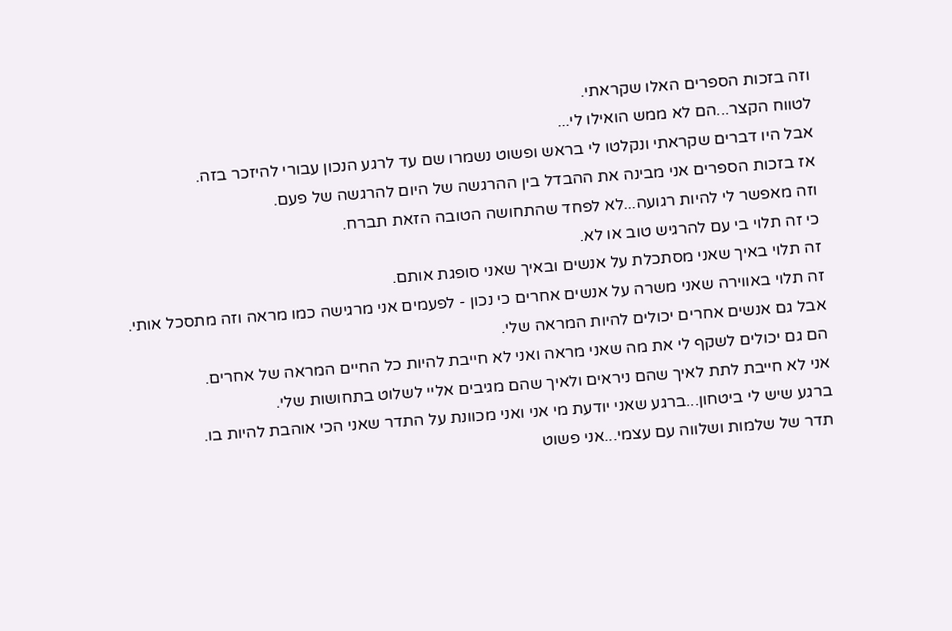וזה בזכות הספרים האלו שקראתי.
לטווח הקצר...הם לא ממש הואילו לי...
אבל היו דברים שקראתי ונקלטו לי בראש ופשוט נשמרו שם עד לרגע הנכון עבורי להיזכר בזה.
אז בזכות הספרים אני מבינה את ההבדל בין ההרגשה של היום להרגשה של פעם.
וזה מאפשר לי להיות רגועה...לא לפחד שהתחושה הטובה הזאת תברח.
כי זה תלוי בי עם להרגיש טוב או לא.
זה תלוי באיך שאני מסתכלת על אנשים ובאיך שאני סופגת אותם.
זה תלוי באווירה שאני משרה על אנשים אחרים כי נכון - לפעמים אני מרגישה כמו מראה וזה מתסכל אותי.
אבל גם אנשים אחרים יכולים להיות המראה שלי.
הם גם יכולים לשקף לי את מה שאני מראה ואני לא חייבת להיות כל החיים המראה של אחרים.
אני לא חייבת לתת לאיך שהם ניראים ולאיך שהם מגיבים אליי לשלוט בתחושות שלי.
ברגע שיש לי ביטחון...ברגע שאני יודעת מי אני ואני מכוונת על התדר שאני הכי אוהבת להיות בו.
תדר של שלמות ושלווה עם עצמי...אני פשוט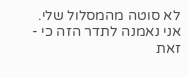לא סוטה מהמסלול שלי.
אני נאמנה לתדר הזה כי - זאת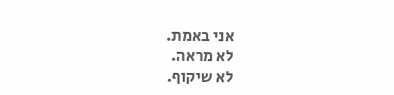אני באמת.
לא מראה.
לא שיקוף.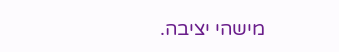מישהי יציבה.